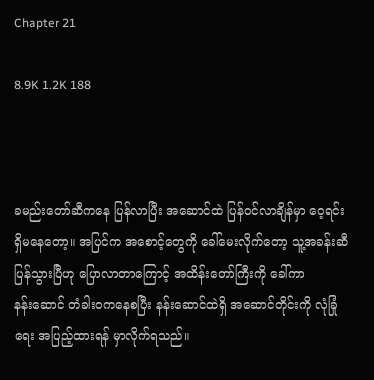Chapter 21

8.9K 1.2K 188



ခမည်းတော်ဆီကနေ ပြန်လာပြီး အဆောင်ထဲ ပြန်ဝင်လာချိန်မှာ ဝေ့ရင်း ရှိမနေတော့။ အပြင်က အစောင့်တွေကို ခေါ်မေးလိုက်တော့ သူ့အခန်းဆီ ပြန်သွားပြီဟု ပြောလာတာကြောင့် အထိန်းတော်ကြီးကို ခေါ်ကာ နန်း‌ဆောင် တံခါးဝကနေစပြီး နန်းဆောင်ထဲရှိ အဆောင်တိုင်းကို လုံခြုံရေး အပြည့်ထားရန် မှာလိုက်ရသည်။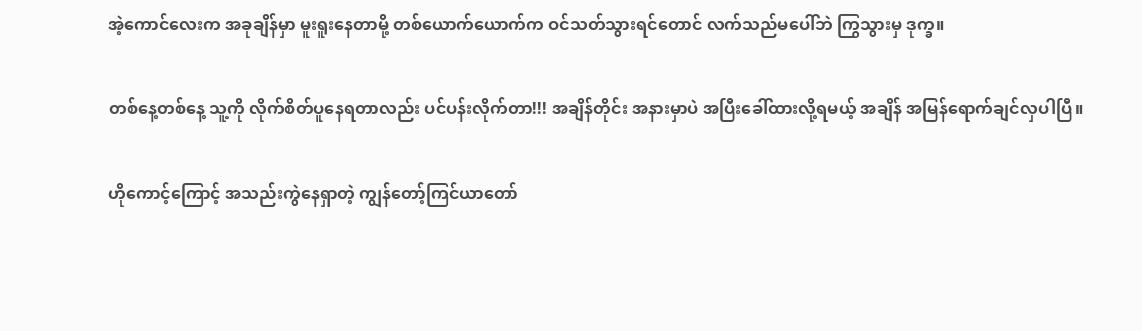အဲ့‌ကောင်လေးက အခုချိန်မှာ မူးရူးနေတာမို့ တစ်ယောက်ယောက်က ဝင်သတ်သွားရင်တောင် လက်သည်မပေါ်ဘဲ ကြွသွားမှ ဒုက္ခ။

တစ်နေ့တစ်နေ့ သူ့ကို ‌လိုက်စိတ်ပူ‌နေရတာလည်း ပင်ပန်းလိုက်တာ!!! အချိန်တိုင်း အနားမှာပဲ အပြီးခေါ်ထားလို့ရမယ့် အချိန် အမြန်ရောက်ချင်လှပါပြီ။

ဟိုကောင့်ကြောင့် အသည်းကွဲနေရှာတဲ့ ကျွန်တော့်ကြင်ယာတော်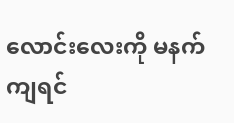လောင်းလေးကို မနက်ကျရင်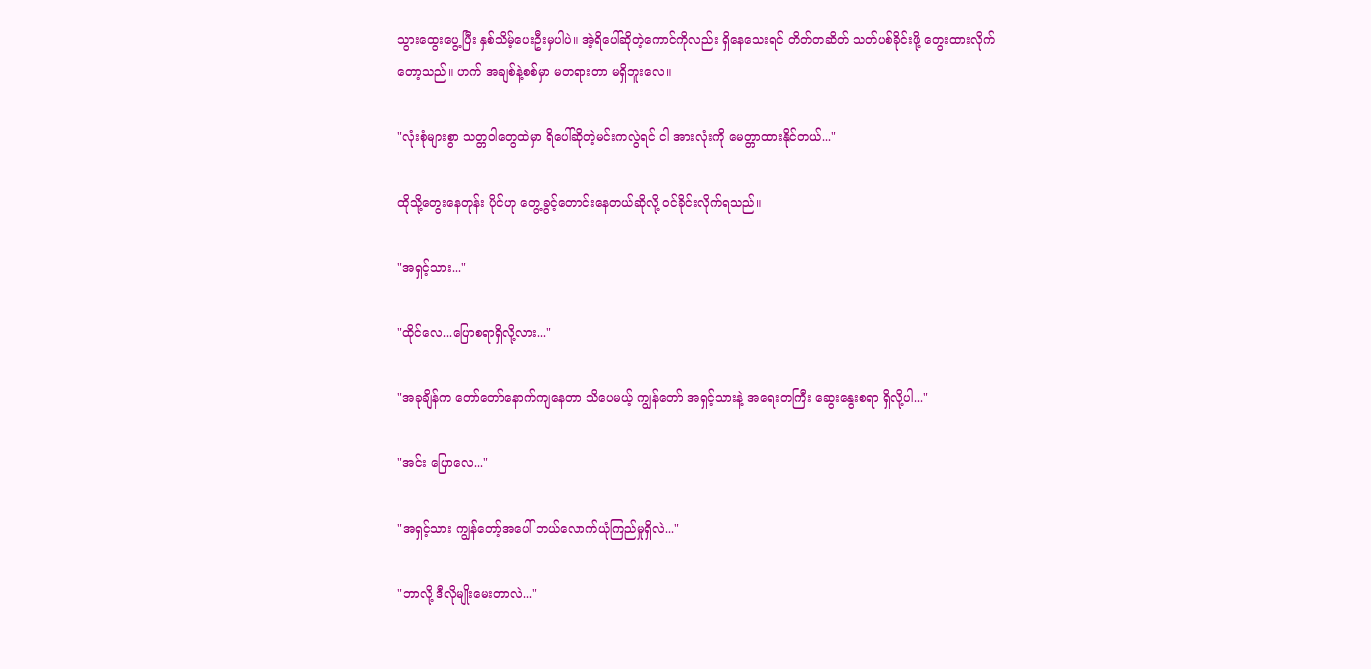သွားထွေးပွေ့ပြီး နှစ်သိမ့်ပေးဦးမှပါပဲ။ အဲ့ရိပေါ်ဆိုတဲ့ကောင်ကိုလည်း ရှိနေသေးရင် တိတ်တဆိတ် သတ်ပစ်ခိုင်းဖို့ တွေးထားလိုက်တော့သည်။ ဟက် အချစ်နဲ့စစ်မှာ မတရားတာ မရှိဘူးလေ။

"လုံးစုံများစွာ သတ္တဝါတွေထဲမှာ ရိပေါ်ဆိုတဲ့မင်းကလွဲရင် ငါ အားလုံးကို မေတ္တာထားနိုင်တယ်..."

ထိုသို့တွေးနေတုန်း ပိုင်ဟု တွေ့ခွင့်တောင်းနေတယ်ဆိုလို့ ဝင်ခိုင်းလိုက်ရသည်။

"အရှင့်သား..."

"ထိုင်လေ...ပြောစရာရှိလို့လား..."

"အခုချိန်က တော်တော်နောက်ကျနေတာ သိပေမယ့် ကျွန်တော် အရှင့်သားနဲ့ အရေးတကြီး ဆွေးနွေးစရာ ရှိလို့ပါ..."

"အင်း ပြောလေ..."

"အရှင့်သား ကျွန်တော့်အပေါ် ဘယ်လောက်ယုံကြည်မှုရှိလဲ..."

"ဘာလို့ ဒီလိုမျိုးမေးတာလဲ..."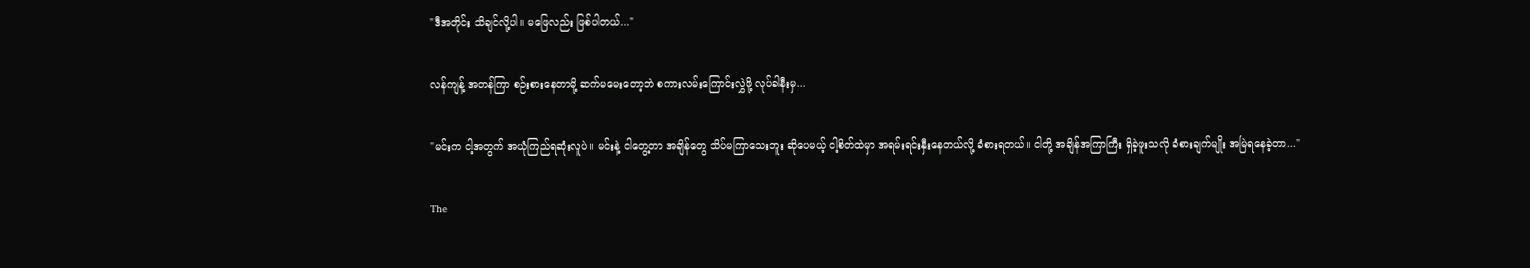"ဒီအတိုင်း သိချင်လို့ပါ။ မဖြေလည်း ဖြစ်ပါတယ်..."

လန်ကျန့် အတန်ကြာ စဉ်းစားနေတာမို့ ဆက်မမေးတော့ဘဲ စကားလမ်းကြောင်းလွှဲဖို့ လုပ်ခါနီးမှ...

"မင်းက ငါ့အတွက် အယုံကြည်ရဆုံးလူပဲ။ မင်းနဲ့ ငါတွေ့တာ အချိန်တွေ သိပ်မကြာသေးဘူး ဆိုပေမယ့် ငါ့စိတ်ထဲမှာ အရမ်းရင်းနှီးနေတယ်လို့ ခံစားရတယ်။ ငါတို့ အချိန်အကြာကြီး ရှိခဲ့ဖူးသလို ခံစားချက်မျိုး အမြဲရနေခဲ့တာ..."

The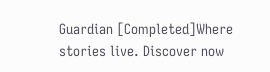Guardian [Completed]Where stories live. Discover now